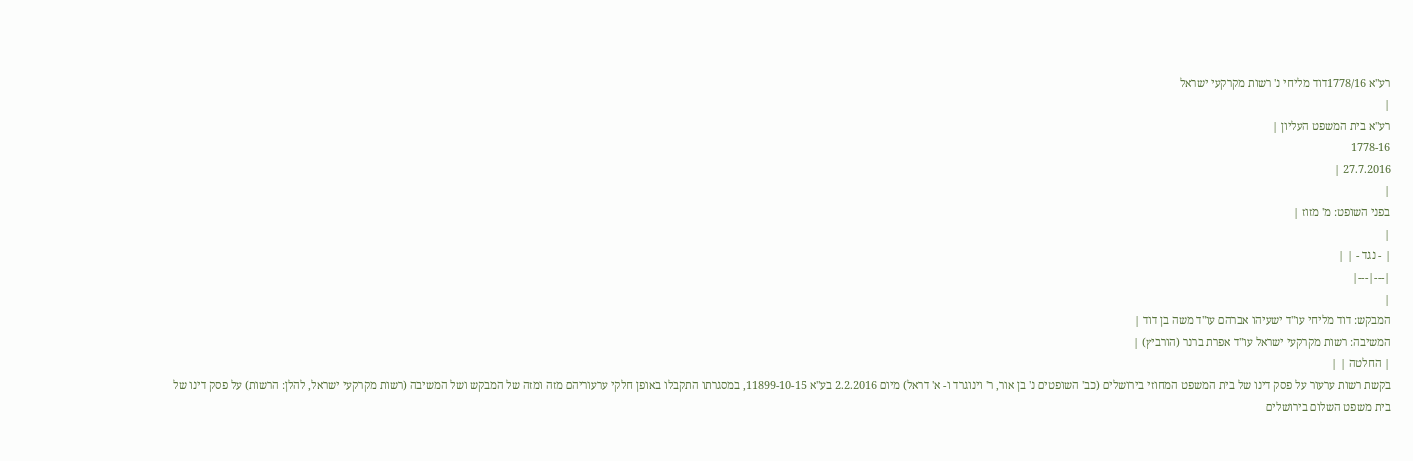רע"א 1778/16דוד מליחי נ' רשות מקרקעי ישראל
|
רע"א בית המשפט העליון |
1778-16
27.7.2016 |
|
בפני השופט: מ' מזוז |
|
| - נגד - | |
|---|---|
|
המבקש: דוד מליחי עו"ד ישעיהו אברהם עו"ד משה בן דוד |
המשיבה: רשות מקרקעי ישראל עו"ד אפרת ברנר (הורביץ) |
| החלטה | |
בקשת רשות ערעור על פסק דינו של בית המשפט המחוזי בירושלים (כב' השופטים נ' בן אור, ר' וינוגרד ו- א' דראל) מיום 2.2.2016 בע"א 11899-10-15, במסגרתו התקבלו באופן חלקי ערעוריהם מזה ומזה של המבקש ושל המשיבה (רשות מקרקעי ישראל, להלן: הרשות) על פסק דינו של בית משפט השלום בירושלים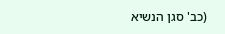(כב' סגן הנשיא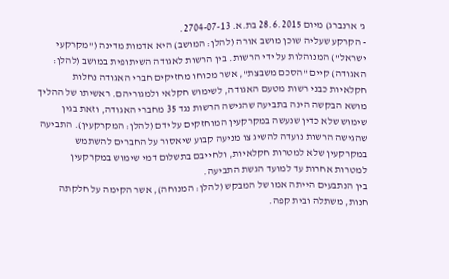ג' ארנברג) מיום 28.6.2015 בת.א. 2704-07-13.
- הקרקע שעליה שוכן מושב אורה (להלן: המושב) היא אדמות מדינה ("מקרקעי ישראל") המנוהלות על ידי הרשות. בין הרשות לאגודה השיתופית במושב (להלן: האגודה) קיים "הסכם משבצת", אשר מכוחו מחזיקים חברי האגודה נחלות חקלאיות כבני רשות מטעם האגודה, לשימוש חקלאי ולמגוריהם. ראשיתו של ההליך מושא הבקשה הינה בתביעה שהגישה הרשות נגד 35 מחברי האגודה, וזאת בגין שימוש שלא כדין שנעשה במקרקעין המוחזקים על ידם (להלן: המקרקעין). התביעה שהגישה הרשות נועדה להשיג צו מניעה קבוע שיאסור על החברים להשתמש במקרקעין שלא למטרות חקלאיות, ולחייבם בתשלום דמי שימוש במקרקעין למטרות אחרות עד למועד הגשת התביעה.
בין הנתבעים הייתה אמו של המבקש (להלן: המנוחה), אשר הקימה על חלקתה חנות, משתלה ובית קפה.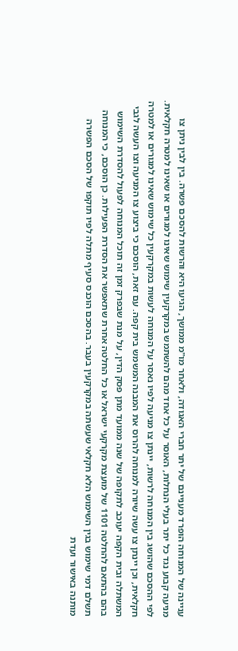עניינה של המנוחה הופרד מעניינם של יתר חברי האגודה, ולאחר מו"מ ממושך, הגיעו היא והרשות להסכם פשרה. בין לבין ניתן צו מניעה קבוע נגד כל יתר בעלי הנחלות, האוסר על כל אחד מהם להשתמש במקרקעין שימוש שאינו למגורים או שאינו למטרה חקלאית. לפי ההסכם שהושג בין המנוחה לרשות, יינתן צו מניעה לפיו נאסר על המנוחה לעשות במקרקעין כל שימוש שאינו למגורים או למטרה חקלאית, וכן יינתן צו עשה שיורה למנוחה להרוס את המבנה המשמש בית קפה. עם זאת, הוסכם כי ביצוע צו המניעה וצו העשה לגבי המשתלה ובית הקפה יעוכב לתקופה של שנה ממועד מתן פסק הדין, על מנת שבפרק זמן זה תוכל המנוחה לפעול להסדרת השימוש בהם בהתאם להחלטה 1101 של מועצת מקרקעי ישראל או כל החלטה אחרת שתאפשר את הסדרת הפעילות. כן הוסכם, כי המנוחה תשלם דמי שימוש בגין השימוש הלא חקלאי שעשתה במקרקעין בעבר. בהסכם הוכנס סעיף מתלה לפיו תוקפו של הסכם הפשרה מותנה באישור ועדת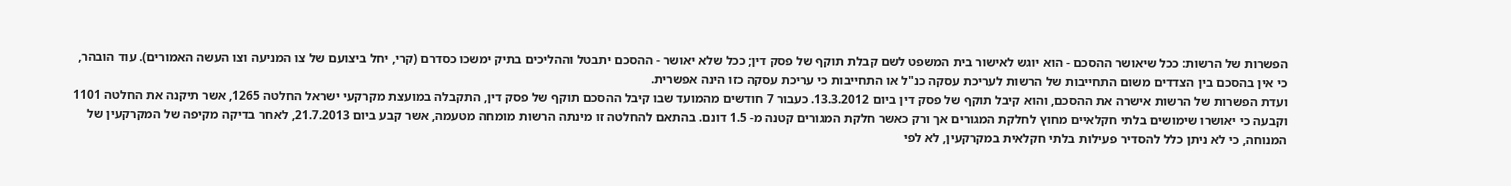הפשרות של הרשות: ככל שיאושר ההסכם - הוא יוגש לאישור בית המשפט לשם קבלת תוקף של פסק דין; ככל שלא יאושר - ההסכם יתבטל וההליכים בתיק ימשכו כסדרם (קרי, יחל ביצועם של צו המניעה וצו העשה האמורים). עוד הובהר, כי אין בהסכם בין הצדדים משום התחייבות של הרשות לעריכת עסקה כנ"ל או התחייבות כי עריכת עסקה כזו הינה אפשרית.
ועדת הפשרות של הרשות אישרה את ההסכם, והוא קיבל תוקף של פסק דין ביום 13.3.2012. כעבור 7 חודשים מהמועד שבו קיבל ההסכם תוקף של פסק דין, התקבלה במועצת מקרקעי ישראל החלטה 1265, אשר תיקנה את החלטה 1101 וקבעה כי יאושרו שימושים בלתי חקלאיים מחוץ לחלקת המגורים אך ורק כאשר חלקת המגורים קטנה מ- 1.5 דונם. בהתאם להחלטה זו מינתה הרשות מומחה מטעמה, אשר קבע ביום 21.7.2013, לאחר בדיקה מקיפה של המקרקעין של המנוחה, כי לא ניתן כלל להסדיר פעילות בלתי חקלאית במקרקעין, לא לפי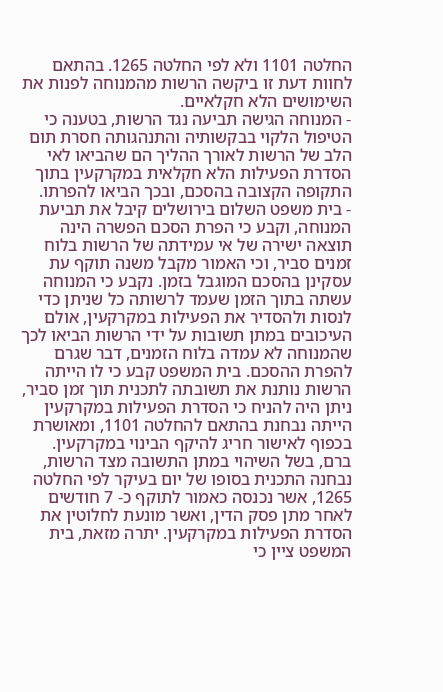החלטה 1101 ולא לפי החלטה 1265. בהתאם לחוות דעת זו ביקשה הרשות מהמנוחה לפנות את השימושים הלא חקלאיים.
- המנוחה הגישה תביעה נגד הרשות, בטענה כי הטיפול הלקוי בבקשותיה והתנהגותה חסרת תום הלב של הרשות לאורך ההליך הם שהביאו לאי הסדרת הפעילות הלא חקלאית במקרקעין בתוך התקופה הקצובה בהסכם, ובכך הביאו להפרתו.
- בית משפט השלום בירושלים קיבל את תביעת המנוחה, וקבע כי הפרת הסכם הפשרה הינה תוצאה ישירה של אי עמידתה של הרשות בלוח זמנים סביר, וכי האמור מקבל משנה תוקף עת עסקינן בהסכם המוגבל בזמן. נקבע כי המנוחה עשתה בתוך הזמן שעמד לרשותה כל שניתן כדי לנסות ולהסדיר את הפעילות במקרקעין, אולם העיכובים במתן תשובות על ידי הרשות הביאו לכך שהמנוחה לא עמדה בלוח הזמנים, דבר שגרם להפרת ההסכם. בית המשפט קבע כי לו הייתה הרשות נותנת את תשובתה לתכנית תוך זמן סביר, ניתן היה להניח כי הסדרת הפעילות במקרקעין הייתה נבחנת בהתאם להחלטה 1101, ומאושרת בכפוף לאישור חריג להיקף הבינוי במקרקעין. ברם, בשל השיהוי במתן התשובה מצד הרשות, נבחנה התכנית בסופו של יום בעיקר לפי החלטה 1265, אשר נכנסה כאמור לתוקף כ- 7 חודשים לאחר מתן פסק הדין, ואשר מונעת לחלוטין את הסדרת הפעילות במקרקעין. יתרה מזאת, בית המשפט ציין כי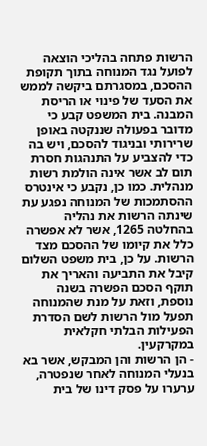הרשות פתחה בהליכי הוצאה לפועל נגד המנוחה בתוך תקופת ההסכם, במסגרתם ביקשה לממש את הסעד של פינוי או הריסת המבנה. בית המשפט קבע כי מדובר בפעולה שננקטה באופן שרירותי ובניגוד להסכם, ויש בה כדי להצביע על התנהגות חסרת תום לב אשר אינה הולמת רשות מנהלית. כמו כן, נקבע כי אינטרס ההסתמכות של המנוחה נפגע עת שינתה הרשות את נהליה בהחלטה 1265, אשר לא אפשרה כלל את קיומו של ההסכם מצד הרשות. על כן, בית משפט השלום קיבל את התביעה והאריך את תוקף הסכם הפשרה בשנה נוספת, וזאת על מנת שהמנוחה תפעל מול הרשות לשם הסדרת הפעילות הבלתי חקלאית במקרקעין.
- הן הרשות והן המבקש, אשר בא בנעלי המנוחה לאחר שנפטרה, ערערו על פסק דינו של בית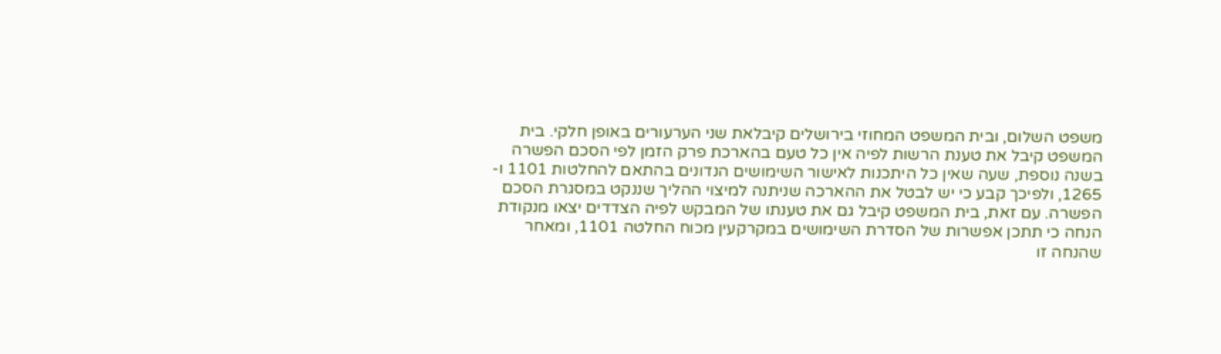משפט השלום, ובית המשפט המחוזי בירושלים קיבלאת שני הערעורים באופן חלקי. בית המשפט קיבל את טענת הרשות לפיה אין כל טעם בהארכת פרק הזמן לפי הסכם הפשרה בשנה נוספת, שעה שאין כל היתכנות לאישור השימושים הנדונים בהתאם להחלטות 1101 ו- 1265, ולפיכך קבע כי יש לבטל את ההארכה שניתנה למיצוי ההליך שננקט במסגרת הסכם הפשרה. עם זאת, בית המשפט קיבל גם את טענתו של המבקש לפיה הצדדים יצאו מנקודת הנחה כי תתכן אפשרות של הסדרת השימושים במקרקעין מכוח החלטה 1101, ומאחר שהנחה זו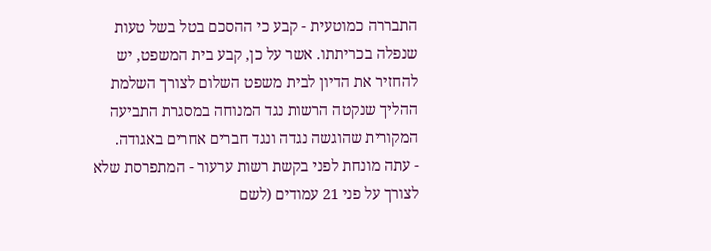התבררה כמוטעית - קבע כי ההסכם בטל בשל טעות שנפלה בכריתתו. אשר על כן, קבע בית המשפט, יש להחזיר את הדיון לבית משפט השלום לצורך השלמת ההליך שנקטה הרשות נגד המנוחה במסגרת התביעה המקורית שהוגשה נגדה ונגד חברים אחרים באגודה.
- עתה מונחת לפני בקשת רשות ערעור - המתפרסת שלא לצורך על פני 21 עמודים (לשם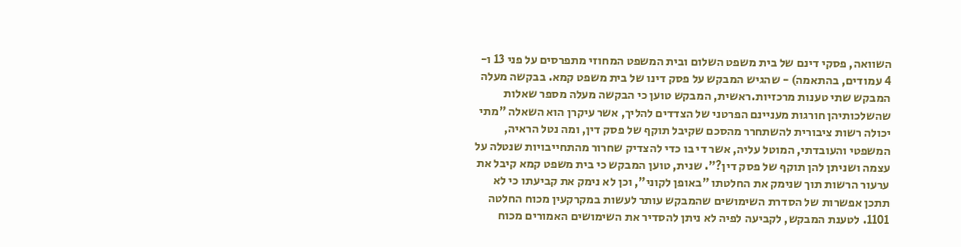השוואה, פסקי דינם של בית משפט השלום ובית המשפט המחוזי מתפרסים על פני 13 ו- 4 עמודים, בהתאמה) - שהגיש המבקש על פסק דינו של בית משפט קמא. בבקשה מעלה המבקש שתי טענות מרכזיות.ראשית, המבקש טוען כי הבקשה מעלה מספר שאלות שהשלכותיהן חורגות מעניינם הפרטני של הצדדים להליך, אשר עיקרן הוא השאלה "מתי יכולה רשות ציבורית להשתחרר מהסכם שקיבל תוקף של פסק דין, ומה נטל הראיה, המשפטי והעובדתי, המוטל עליה, אשר די בו כדי להצדיק שחרור מהתחייבויות שנטלה על עצמה ושניתן להן תוקף של פסק דין?". שנית, טוען המבקש כי בית משפט קמא קיבל את ערעור הרשות תוך שנימק את החלטתו "באופן לקוני", וכן לא נימק את קביעתו כי לא תתכן אפשרות של הסדרת השימושים שהמבקש עותר לעשות במקרקעין מכוח החלטה 1101. לטענת המבקש, לקביעה לפיה לא ניתן להסדיר את השימושים האמורים מכוח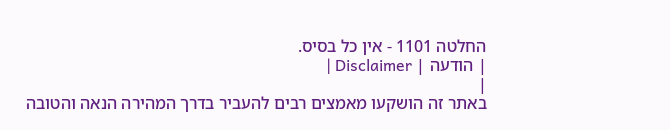החלטה 1101 - אין כל בסיס.
| הודעה | Disclaimer |
|
באתר זה הושקעו מאמצים רבים להעביר בדרך המהירה הנאה והטובה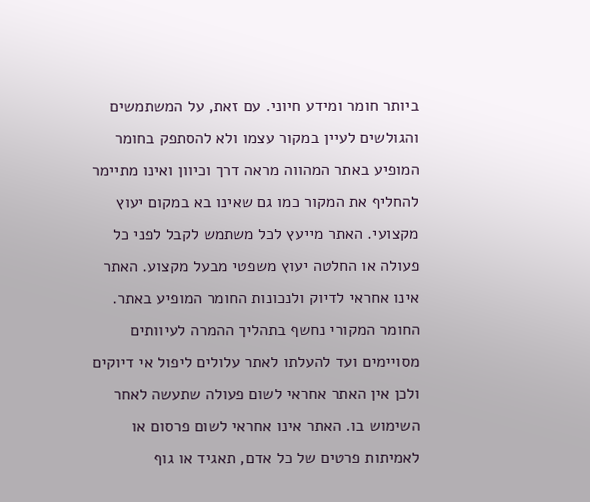ביותר חומר ומידע חיוני. עם זאת, על המשתמשים והגולשים לעיין במקור עצמו ולא להסתפק בחומר המופיע באתר המהווה מראה דרך וכיוון ואינו מתיימר להחליף את המקור כמו גם שאינו בא במקום יעוץ מקצועי. האתר מייעץ לכל משתמש לקבל לפני כל פעולה או החלטה יעוץ משפטי מבעל מקצוע. האתר אינו אחראי לדיוק ולנכונות החומר המופיע באתר. החומר המקורי נחשף בתהליך ההמרה לעיוותים מסויימים ועד להעלתו לאתר עלולים ליפול אי דיוקים ולכן אין האתר אחראי לשום פעולה שתעשה לאחר השימוש בו. האתר אינו אחראי לשום פרסום או לאמיתות פרטים של כל אדם, תאגיד או גוף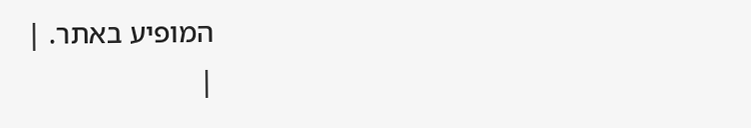המופיע באתר. |
|